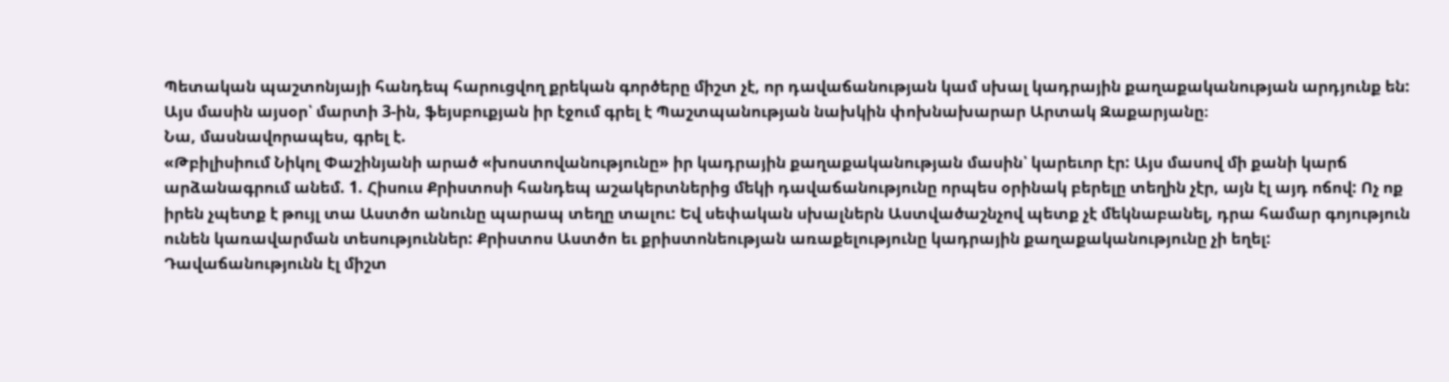Պետական պաշտոնյայի հանդեպ հարուցվող քրեկան գործերը միշտ չէ, որ դավաճանության կամ սխալ կադրային քաղաքականության արդյունք են: Այս մասին այսօր՝ մարտի 3-ին, ֆեյսբուքյան իր էջում գրել է Պաշտպանության նախկին փոխնախարար Արտակ Զաքարյանը։
Նա, մասնավորապես, գրել է.
«Թբիլիսիում Նիկոլ Փաշինյանի արած «խոստովանությունը» իր կադրային քաղաքականության մասին՝ կարեւոր էր: Այս մասով մի քանի կարճ արձանագրում անեմ. 1. Հիսուս Քրիստոսի հանդեպ աշակերտներից մեկի դավաճանությունը որպես օրինակ բերելը տեղին չէր, այն էլ այդ ոճով: Ոչ ոք իրեն չպետք է թույլ տա Աստծո անունը պարապ տեղը տալու: Եվ սեփական սխալներն Աստվածաշնչով պետք չէ մեկնաբանել, դրա համար գոյություն ունեն կառավարման տեսություններ: Քրիստոս Աստծո եւ քրիստոնեության առաքելությունը կադրային քաղաքականությունը չի եղել: Դավաճանությունն էլ միշտ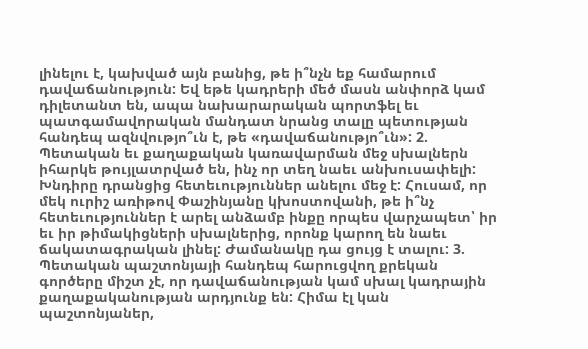լինելու է, կախված այն բանից, թե ի՞նչն եք համարում դավաճանություն: Եվ եթե կադրերի մեծ մասն անփորձ կամ դիլետանտ են, ապա նախարարական պորտֆել եւ պատգամավորական մանդատ նրանց տալը պետության հանդեպ ազնվությո՞ւն է, թե «դավաճանությո՞ւն»: 2. Պետական եւ քաղաքական կառավարման մեջ սխալներն իհարկե թույլատրված են, ինչ որ տեղ նաեւ անխուսափելի: Խնդիրը դրանցից հետեւություններ անելու մեջ է: Հուսամ, որ մեկ ուրիշ առիթով Փաշինյանը կխոստովանի, թե ի՞նչ հետեւություններ է արել անձամբ ինքը որպես վարչապետ՝ իր եւ իր թիմակիցների սխալներից, որոնք կարող են նաեւ ճակատագրական լինել: Ժամանակը դա ցույց է տալու: 3. Պետական պաշտոնյայի հանդեպ հարուցվող քրեկան գործերը միշտ չէ, որ դավաճանության կամ սխալ կադրային քաղաքականության արդյունք են: Հիմա էլ կան պաշտոնյաներ,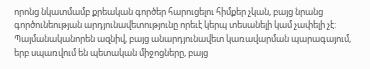որոնց նկատմամբ քրեական գործեր հարուցելու հիմքեր չկան, բայց նրանց գործունեության արդյունավետությունը որեւէ կերպ տեսանելի կամ չափելի չէ: Պայմանականորեն ազնիվ, բայց անարդյունավետ կառավարման պարագայում, երբ սպառվում են պետական միջոցները, բայց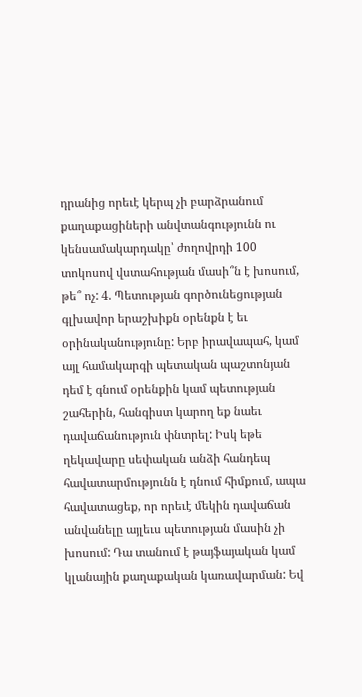դրանից որեւէ կերպ չի բարձրանում քաղաքացիների անվտանգությունն ու կենսամակարդակը՝ ժողովրդի 100 տոկոսով վստահության մասի՞ն է խոսում, թե՞ ոչ: 4. Պետության գործունեցության գլխավոր երաշխիքն օրենքն է եւ օրինականությունը: Երբ իրավապահ, կամ այլ համակարգի պետական պաշտոնյան դեմ է գնում օրենքին կամ պետության շահերին, հանգիստ կարող եք նաեւ դավաճանություն փնտրել: Իսկ եթե ղեկավարը սեփական անձի հանդեպ հավատարմությունն է դնում հիմքում, ապա հավատացեք, որ որեւէ մեկին դավաճան անվանելը այլեւս պետության մասին չի խոսում: Դա տանում է թայֆայական կամ կլանային քաղաքական կառավարման: Եվ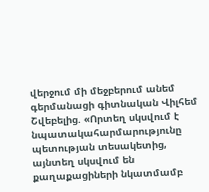վերջում մի մեջբերում անեմ գերմանացի գիտնական Վիլհեմ Շվեբելից. «Որտեղ սկսվում է նպատակահարմարությունը պետության տեսակետից, այնտեղ սկսվում են քաղաքացիների նկատմամբ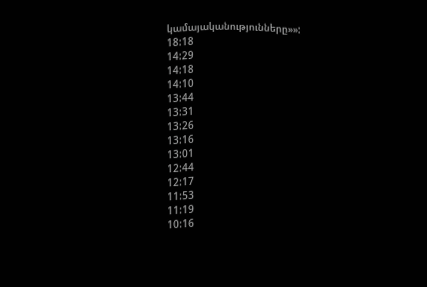կամայականությունները»»:
18:18
14:29
14:18
14:10
13:44
13:31
13:26
13:16
13:01
12:44
12:17
11:53
11:19
10:16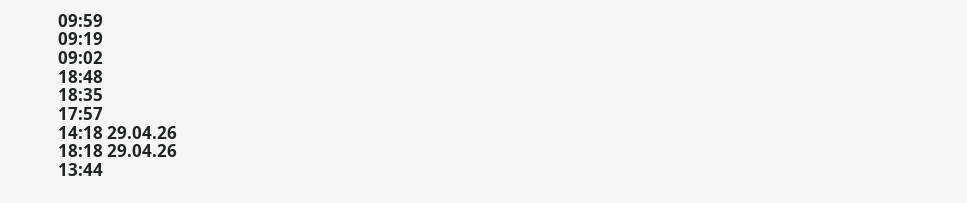09:59
09:19
09:02
18:48
18:35
17:57
14:18 29.04.26
18:18 29.04.26
13:44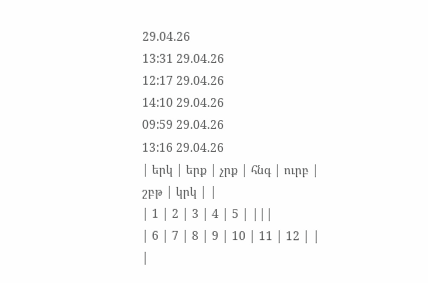29.04.26
13:31 29.04.26
12:17 29.04.26
14:10 29.04.26
09:59 29.04.26
13:16 29.04.26
| երկ | երք | չրք | հնգ | ուրբ | շբթ | կրկ | |
| 1 | 2 | 3 | 4 | 5 | |||
| 6 | 7 | 8 | 9 | 10 | 11 | 12 | |
|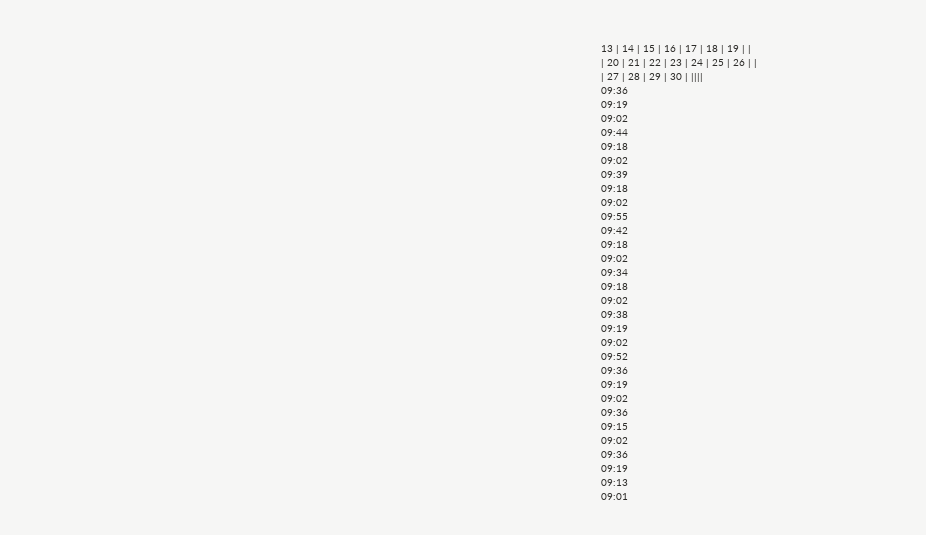13 | 14 | 15 | 16 | 17 | 18 | 19 | |
| 20 | 21 | 22 | 23 | 24 | 25 | 26 | |
| 27 | 28 | 29 | 30 | ||||
09:36
09:19
09:02
09:44
09:18
09:02
09:39
09:18
09:02
09:55
09:42
09:18
09:02
09:34
09:18
09:02
09:38
09:19
09:02
09:52
09:36
09:19
09:02
09:36
09:15
09:02
09:36
09:19
09:13
09:01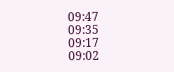09:47
09:35
09:17
09:02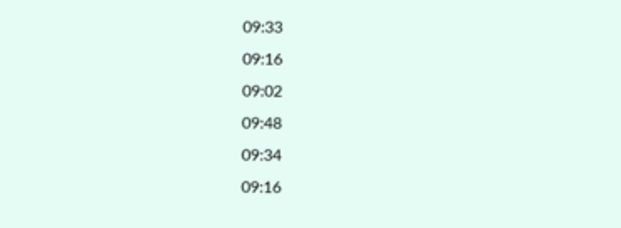09:33
09:16
09:02
09:48
09:34
09:16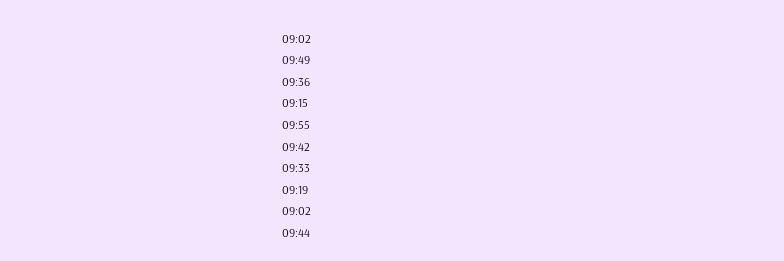09:02
09:49
09:36
09:15
09:55
09:42
09:33
09:19
09:02
09:44